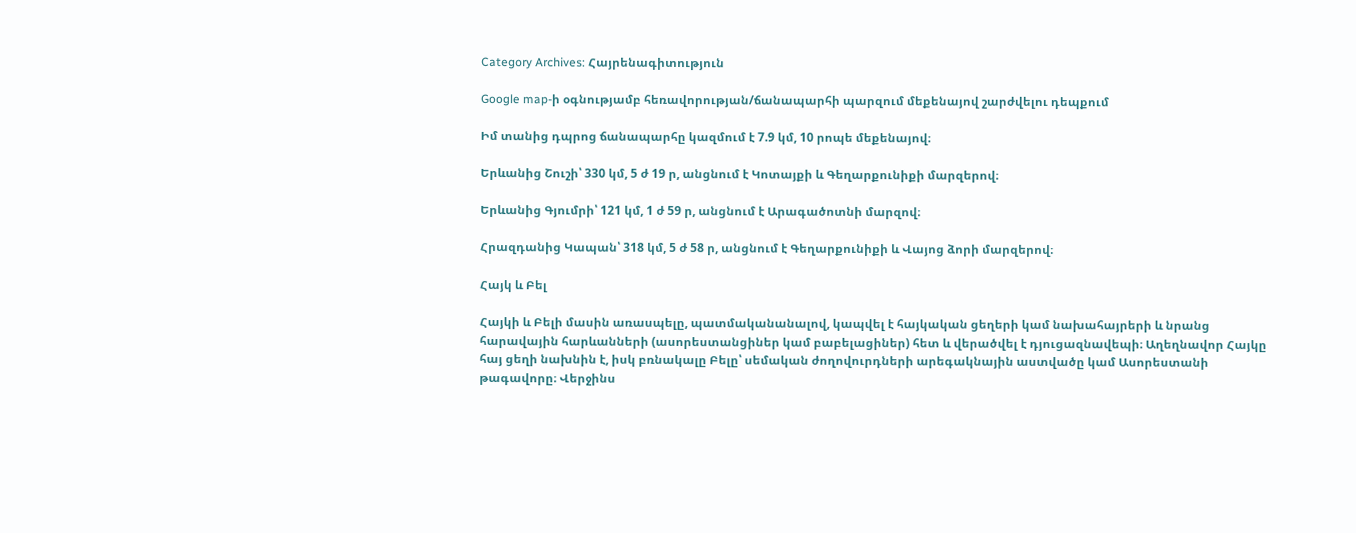Category Archives: Հայրենագիտություն

Google map-ի օգնությամբ հեռավորության/ճանապարհի պարզում մեքենայով շարժվելու դեպքում

Իմ տանից դպրոց ճանապարհը կազմում է 7.9 կմ, 10 րոպե մեքենայով։

Երևանից Շուշի՝ 330 կմ, 5 ժ 19 ր, անցնում է Կոտայքի և Գեղարքունիքի մարզերով։

Երևանից Գյումրի՝ 121 կմ, 1 ժ 59 ր, անցնում է Արագածոտնի մարզով։

Հրազդանից Կապան՝ 318 կմ, 5 ժ 58 ր, անցնում է Գեղարքունիքի և Վայոց ձորի մարզերով։

Հայկ և Բել

Հայկի և Բելի մասին առասպելը, պատմականանալով, կապվել է հայկական ցեղերի կամ նախահայրերի և նրանց հարավային հարևանների (ասորեստանցիներ կամ բաբելացիներ) հետ և վերածվել է դյուցազնավեպի։ Աղեղնավոր Հայկը հայ ցեղի նախնին է, իսկ բռնակալը Բելը՝ սեմական ժողովուրդների արեգակնային աստվածը կամ Ասորեստանի թագավորը։ Վերջինս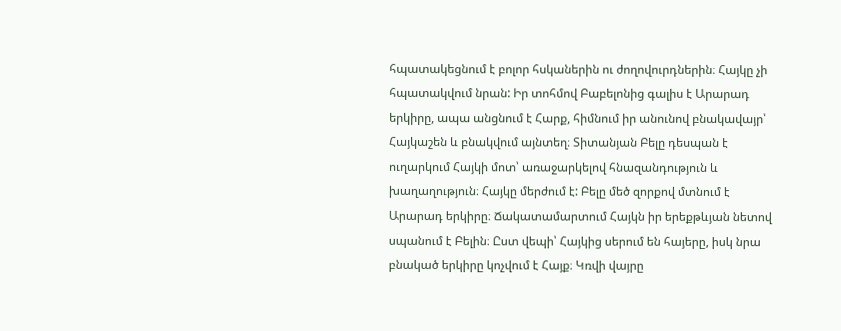հպատակեցնում է բոլոր հսկաներին ու ժողովուրդներին։ Հայկը չի հպատակվում նրան: Իր տոհմով Բաբելոնից գալիս է Արարադ երկիրը, ապա անցնում է Հարք, հիմնում իր անունով բնակավայր՝ Հայկաշեն և բնակվում այնտեղ։ Տիտանյան Բելը դեսպան է ուղարկում Հայկի մոտ՝ առաջարկելով հնազանդություն և խաղաղություն։ Հայկը մերժում է: Բելը մեծ զորքով մտնում է Արարադ երկիրը։ Ճակատամարտում Հայկն իր երեքթևյան նետով սպանում է Բելին։ Ըստ վեպի՝ Հայկից սերում են հայերը, իսկ նրա բնակած երկիրը կոչվում է Հայք։ Կռվի վայրը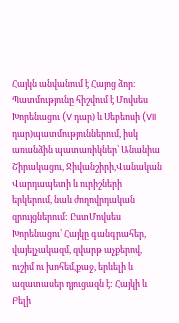Հայկն անվանում է Հայոց ձոր։ Պատմությունը հիշվում է Մովսես Խորենացու (V դար) և Սեբեոսի (VII դար)պատմություններում, իսկ առանձին պատառիկներ՝ Անանիա Շիրակացու, Ջիվանշիրի,Վանական Վարդապետի և ուրիշների երկերում, նաև ժողովրդական զրույցներում: ԸստՄովսես Խորենացու՝ Հայկը գանգրահեր, վայելչակազմ, զվարթ աչքերով, ուշիմ ու խոհեմ,քաջ, երևելի և ազատասեր դյուցազն է: Հայկի և Բելի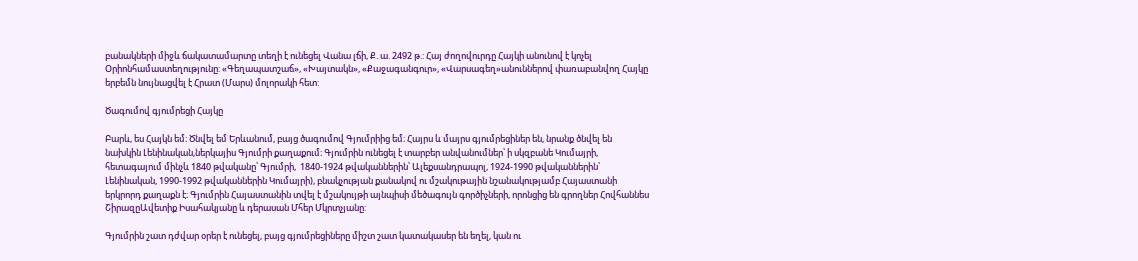բանակների միջև ճակատամարտը տեղի է ունեցել Վանա լճի, Ք. ա. 2492 թ.: Հայ ժողովուրդը Հայկի անունով է կոչել Օրիոնհամաստեղությունը: «Գեղապատշաճ», «Խայտակն», «Քաջագանգուր», «Վարսագեղ»անուններով փառաբանվող Հայկը երբեմն նույնացվել է Հրատ (Մարս) մոլորակի հետ:

Ծագումով գյումրեցի Հայկը

Բարև, ես Հայկն եմ։ Ծնվել եմ Երևանում, բայց ծագումով Գյումրիից եմ։ Հայրս և մայրս գյումրեցիներ են, նրանք ծնվել են նախկին Լենինական,ներկայիս Գյումրի քաղաքում։ Գյումրին ունեցել է տարբեր անվանումներ՝ ի սկզբանե Կումայրի, հետագայում մինչև 1840 թվականը՝ Գյումրի,  1840-1924 թվականներին՝ Ալեքսանդրապոլ, 1924-1990 թվականներին՝ Լենինական, 1990-1992 թվականներին Կումայրի), բնակչության քանակով ու մշակութային նշանակությամբ Հայաստանի երկրորդ քաղաքն է։ Գյումրին Հայաստանին տվել է մշակույթի այնպիսի մեծագույն գործիչների, որոնցից են գրողներ Հովհաննես ՇիրազըԱվետիք Իսահակյանը և դերասան Մհեր Մկրտչյանը:

Գյումրին շատ դժվար օրեր է ունեցել, բայց գյումրեցիները միշտ շատ կատակասեր են եղել, կան ու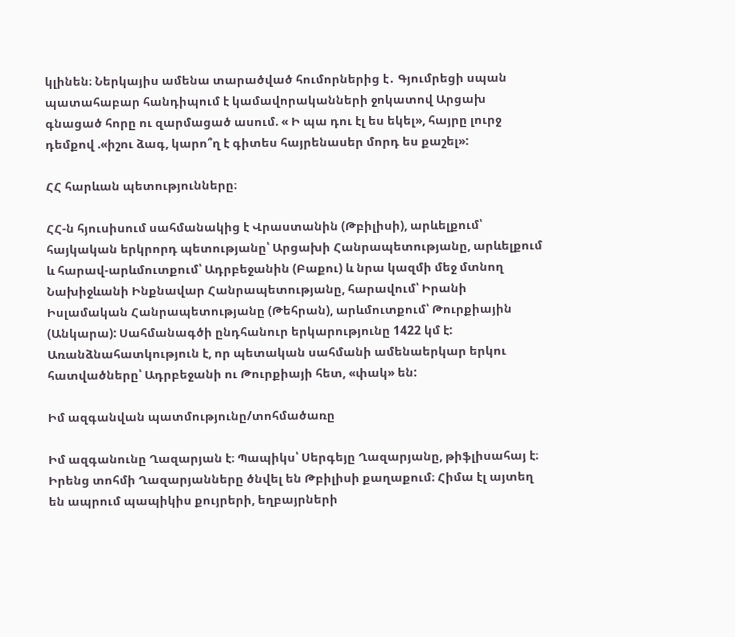կլինեն։ Ներկայիս ամենա տարածված հումորներից է․ Գյումրեցի սպան պատահաբար հանդիպում է կամավորականների ջոկատով Արցախ գնացած հորը ու զարմացած ասում. « Ի պա դու էլ ես եկել», հայրը լուրջ դեմքով .«իշու ձագ, կարո՞ղ է գիտես հայրենասեր մորդ ես քաշել»:

ՀՀ հարևան պետությունները։

ՀՀ-ն հյուսիսում սահմանակից է Վրաստանին (Թբիլիսի), արևելքում՝ հայկական երկրորդ պետությանը՝ Արցախի Հանրապետությանը, արևելքում և հարավ-արևմուտքում՝ Ադրբեջանին (Բաքու) և նրա կազմի մեջ մտնող Նախիջևանի Ինքնավար Հանրապետությանը, հարավում՝ Իրանի Իսլամական Հանրապետությանը (Թեհրան), արևմուտքում՝ Թուրքիային (Անկարա): Սահմանագծի ընդհանուր երկարությունը 1422 կմ է: Առանձնահատկություն է, որ պետական սահմանի ամենաերկար երկու հատվածները՝ Ադրբեջանի ու Թուրքիայի հետ, «փակ» են:

Իմ ազգանվան պատմությունը/տոհմածառը

Իմ ազգանունը Ղազարյան է։ Պապիկս՝ Սերգեյը Ղազարյանը, թիֆլիսահայ է։ Իրենց տոհմի Ղազարյանները ծնվել են Թբիլիսի քաղաքում։ Հիմա էլ այտեղ են ապրում պապիկիս քույրերի, եղբայրների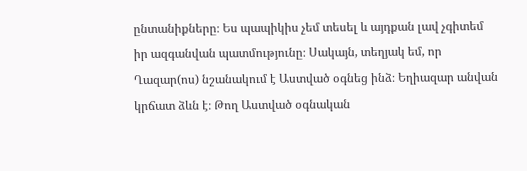ընտանիքները։ Ես պապիկիս չեմ տեսել և այդքան լավ չգիտեմ իր ազգանվան պատմությունը։ Սակայն, տեղյակ եմ, որ Ղազար(ոս) նշանակում է Աստված օգնեց ինձ։ Եղիազար անվան կրճատ ձևն է։ Թող Աստված օգնական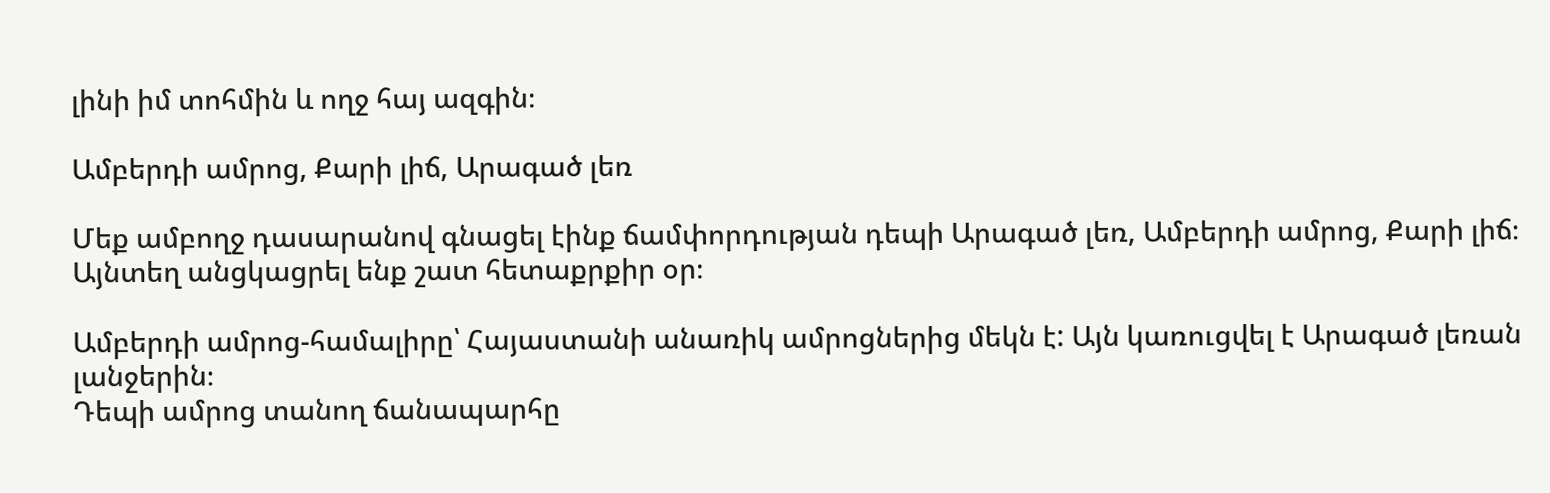լինի իմ տոհմին և ողջ հայ ազգին։

Ամբերդի ամրոց, Քարի լիճ, Արագած լեռ

Մեք ամբողջ դասարանով գնացել էինք ճամփորդության դեպի Արագած լեռ, Ամբերդի ամրոց, Քարի լիճ։ Այնտեղ անցկացրել ենք շատ հետաքրքիր օր։

Ամբերդի ամրոց-համալիրը՝ Հայաստանի անառիկ ամրոցներից մեկն է: Այն կառուցվել է Արագած լեռան լանջերին։
Դեպի ամրոց տանող ճանապարհը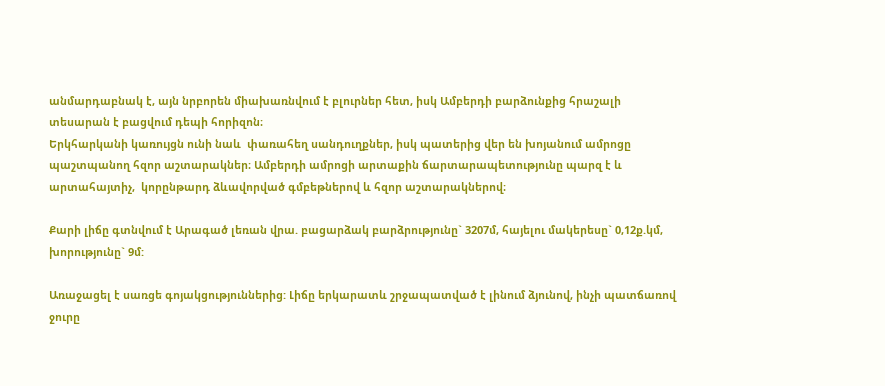անմարդաբնակ է, այն նրբորեն միախառնվում է բլուրներ հետ, իսկ Ամբերդի բարձունքից հրաշալի տեսարան է բացվում դեպի հորիզոն։
Երկհարկանի կառույցն ունի նաև  փառահեղ սանդուղքներ, իսկ պատերից վեր են խոյանում ամրոցը պաշտպանող հզոր աշտարակներ։ Ամբերդի ամրոցի արտաքին ճարտարապետությունը պարզ է և արտահայտիչ,  կորընթարդ ձևավորված գմբեթներով և հզոր աշտարակներով։

Քարի լիճը գտնվում է Արագած լեռան վրա. բացարձակ բարձրությունը` 3207մ, հայելու մակերեսը` 0,12ք.կմ, խորությունը` 9մ:

Առաջացել է սառցե գոյակցություններից: Լիճը երկարատև շրջապատված է լինում ձյունով, ինչի պատճառով ջուրը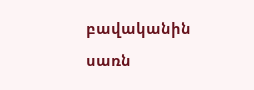բավականին սառն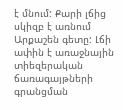է մնում: Քարի լճից սկիզբ է առնում Արքաշեն գետը: Լճի ափին է առաջնային տիեզերական ճառագայթների գրանցման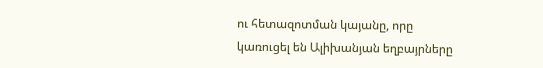ու հետազոտման կայանը, որը կառուցել են Ալիխանյան եղբայրները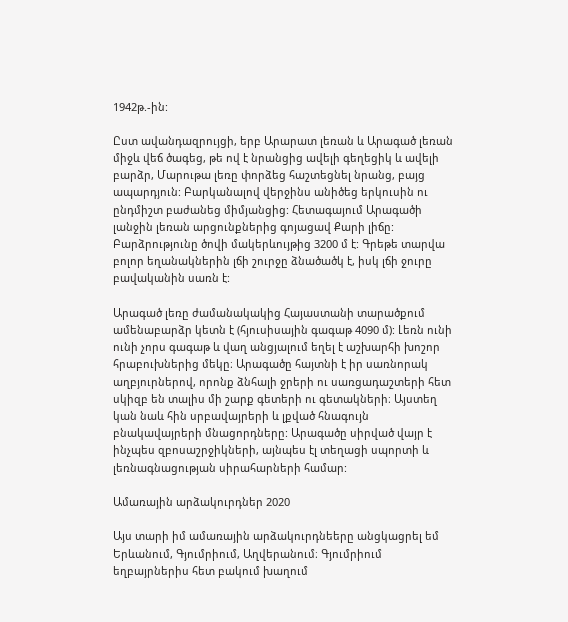1942թ.-ին:

Ըստ ավանդազրույցի, երբ Արարատ լեռան և Արագած լեռան միջև վեճ ծագեց, թե ով է նրանցից ավելի գեղեցիկ և ավելի բարձր, Մարութա լեռը փորձեց հաշտեցնել նրանց, բայց ապարդյուն: Բարկանալով վերջինս անիծեց երկուսին ու ընդմիշտ բաժանեց միմյանցից: Հետագայում Արագածի լանջին լեռան արցունքներից գոյացավ Քարի լիճը: Բարձրությունը ծովի մակերևույթից 3200 մ է: Գրեթե տարվա բոլոր եղանակներին լճի շուրջը ձնածածկ է, իսկ լճի ջուրը բավականին սառն է:

Արագած լեռը ժամանակակից Հայաստանի տարածքում ամենաբարձր կետն է (հյուսիսային գագաթ 4090 մ): Լեռն ունի ունի չորս գագաթ և վաղ անցյալում եղել է աշխարհի խոշոր հրաբուխներից մեկը։ Արագածը հայտնի է իր սառնորակ աղբյուրներով, որոնք ձնհալի ջրերի ու սառցադաշտերի հետ սկիզբ են տալիս մի շարք գետերի ու գետակների։ Այստեղ կան նաև հին սրբավայրերի և լքված հնագույն բնակավայրերի մնացորդները: Արագածը սիրված վայր է ինչպես զբոսաշրջիկների, այնպես էլ տեղացի սպորտի և լեռնագնացության սիրահարների համար:

Ամառային արձակուրդներ 2020

Այս տարի իմ ամառային արձակուրդնեերը անցկացրել եմ Երևանում, Գյումրիում, Աղվերանում։ Գյումրիում եղբայրներիս հետ բակում խաղում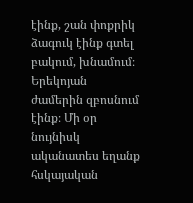էինք, շան փոքրիկ ձագուկ էինք գտել բակում, խնամում։ Երեկոյան ժամերին զբոսնում էինք։ Մի օր նույնիսկ ականատես եղանք հսկայական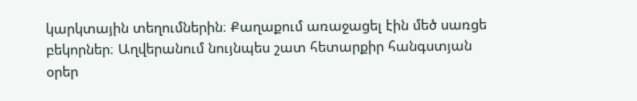կարկտային տեղումներին։ Քաղաքում առաջացել էին մեծ սառցե բեկորներ։ Աղվերանում նույնպես շատ հետարքիր հանգստյան օրեր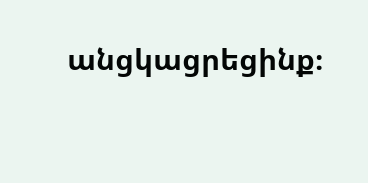անցկացրեցինք։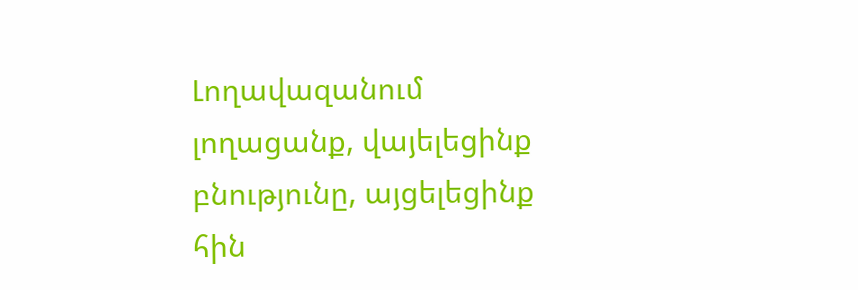Լողավազանում լողացանք, վայելեցինք բնությունը, այցելեցինք հին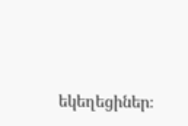եկեղեցիներ։